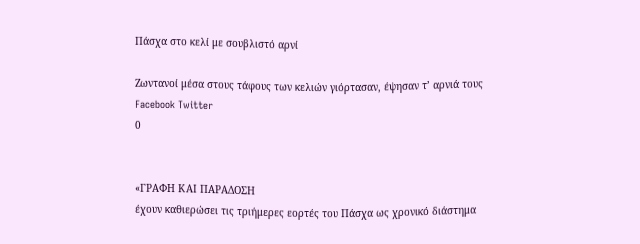Πάσχα στο κελί με σουβλιστό αρνί

Ζωντανοί μέσα στους τάφους των κελιών γιόρτασαν, έψησαν τ’ αρνιά τους Facebook Twitter
0


«ΓΡΑΦΗ ΚΑΙ ΠΑΡΑΔΟΣΗ
έχουν καθιερώσει τις τριήμερες εορτές του Πάσχα ως χρονικό διάστημα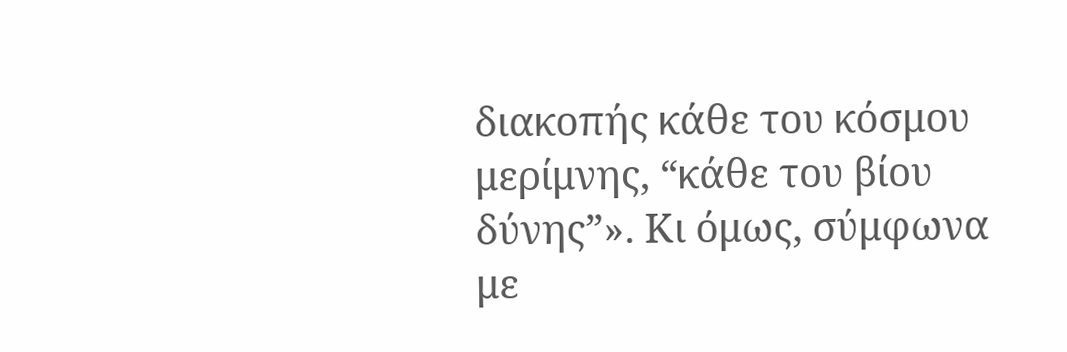διακοπής κάθε του κόσμου μερίμνης, “κάθε του βίου δύνης”». Κι όμως, σύμφωνα με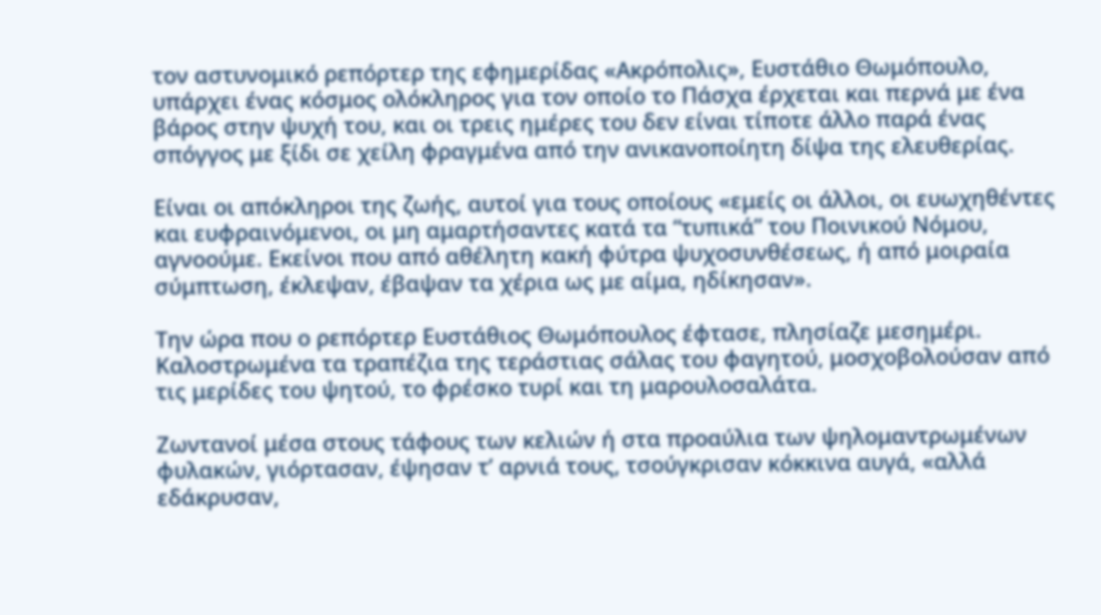τον αστυνομικό ρεπόρτερ της εφημερίδας «Ακρόπολις», Ευστάθιο Θωμόπουλο, υπάρχει ένας κόσμος ολόκληρος για τον οποίο το Πάσχα έρχεται και περνά με ένα βάρος στην ψυχή του, και οι τρεις ημέρες του δεν είναι τίποτε άλλο παρά ένας σπόγγος με ξίδι σε χείλη φραγμένα από την ανικανοποίητη δίψα της ελευθερίας.

Είναι οι απόκληροι της ζωής, αυτοί για τους οποίους «εμείς οι άλλοι, οι ευωχηθέντες και ευφραινόμενοι, οι μη αμαρτήσαντες κατά τα “τυπικά” του Ποινικού Νόμου, αγνοούμε. Εκείνοι που από αθέλητη κακή φύτρα ψυχοσυνθέσεως, ή από μοιραία σύμπτωση, έκλεψαν, έβαψαν τα χέρια ως με αίμα, ηδίκησαν».

Την ώρα που ο ρεπόρτερ Ευστάθιος Θωμόπουλος έφτασε, πλησίαζε μεσημέρι. Καλοστρωμένα τα τραπέζια της τεράστιας σάλας του φαγητού, μοσχοβολούσαν από τις μερίδες του ψητού, το φρέσκο τυρί και τη μαρουλοσαλάτα.

Ζωντανοί μέσα στους τάφους των κελιών ή στα προαύλια των ψηλομαντρωμένων φυλακών, γιόρτασαν, έψησαν τ’ αρνιά τους, τσούγκρισαν κόκκινα αυγά, «αλλά εδάκρυσαν,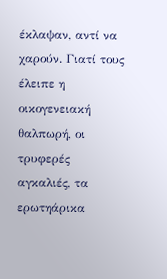έκλαψαν, αντί να χαρούν. Γιατί τους έλειπε η οικογενειακή θαλπωρή, οι τρυφερές αγκαλιές, τα ερωτηάρικα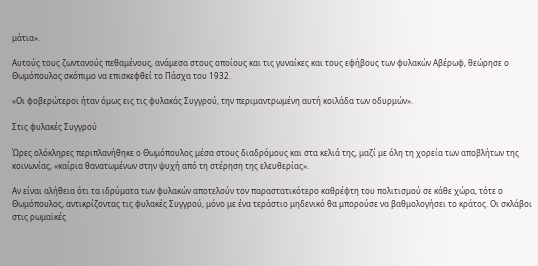μάτια».

Αυτούς τους ζωντανούς πεθαμένους, ανάμεσα στους οποίους και τις γυναίκες και τους εφήβους των φυλακών Αβέρωφ, θεώρησε ο Θωμόπουλος σκόπιμο να επισκεφθεί το Πάσχα του 1932.

«Οι φοβερώτεροι ήταν όμως εις τις φυλακάς Συγγρού, την περιμαντρωμένη αυτή κοιλάδα των οδυρμών».

Στις φυλακές Συγγρού

Ώρες ολόκληρες περιπλανήθηκε ο Θωμόπουλος μέσα στους διαδρόμους και στα κελιά της, μαζί με όλη τη χορεία των αποβλήτων της κοινωνίας, «καίρια θανατωμένων στην ψυχή από τη στέρηση της ελευθερίας».

Αν είναι αλήθεια ότι τα ιδρύματα των φυλακών αποτελούν τον παραστατικότερο καθρέφτη του πολιτισμού σε κάθε χώρα, τότε ο Θωμόπουλος, αντικρίζοντας τις φυλακές Συγγρού, μόνο με ένα τεράστιο μηδενικό θα μπορούσε να βαθμολογήσει το κράτος. Οι σκλάβοι στις ρωμαϊκές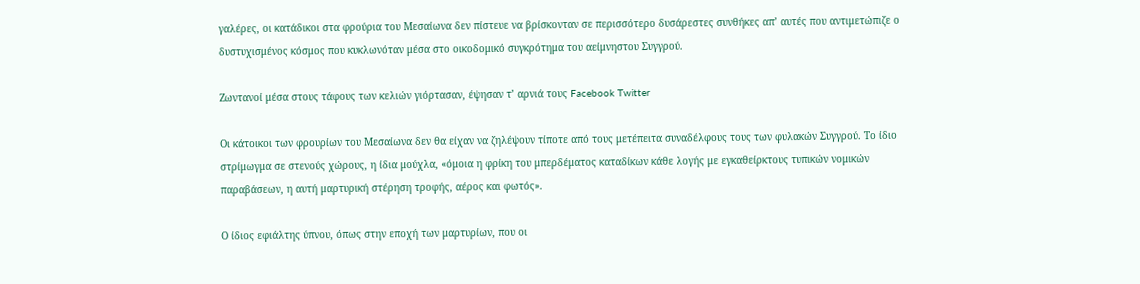γαλέρες, οι κατάδικοι στα φρούρια του Μεσαίωνα δεν πίστευε να βρίσκονταν σε περισσότερο δυσάρεστες συνθήκες απ’ αυτές που αντιμετώπιζε ο δυστυχισμένος κόσμος που κυκλωνόταν μέσα στο οικοδομικό συγκρότημα του αείμνηστου Συγγρού.

Ζωντανοί μέσα στους τάφους των κελιών γιόρτασαν, έψησαν τ’ αρνιά τους Facebook Twitter

Οι κάτοικοι των φρουρίων του Μεσαίωνα δεν θα είχαν να ζηλέψουν τίποτε από τους μετέπειτα συναδέλφους τους των φυλακών Συγγρού. Το ίδιο στρίμωγμα σε στενούς χώρους, η ίδια μούχλα, «όμοια η φρίκη του μπερδέματος καταδίκων κάθε λογής με εγκαθείρκτους τυπικών νομικών παραβάσεων, η αυτή μαρτυρική στέρηση τροφής, αέρος και φωτός».

Ο ίδιος εφιάλτης ύπνου, όπως στην εποχή των μαρτυρίων, που οι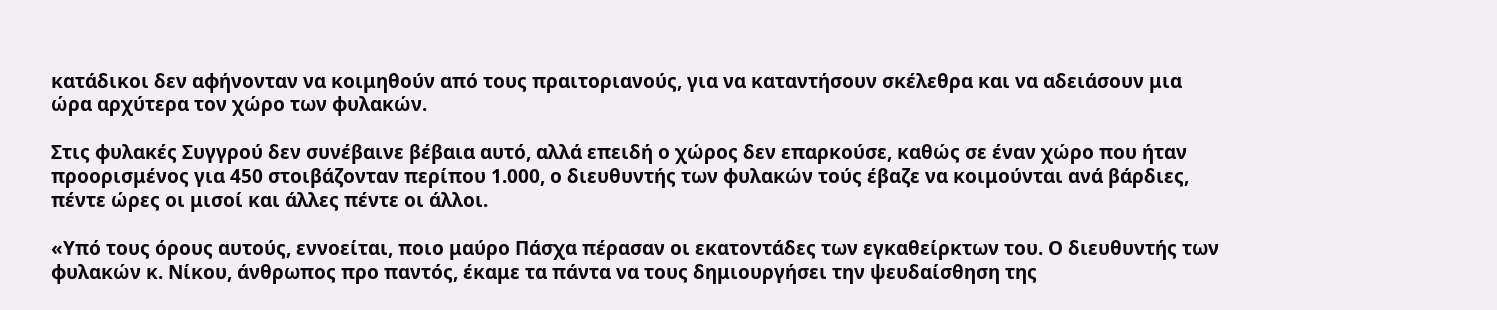κατάδικοι δεν αφήνονταν να κοιμηθούν από τους πραιτοριανούς, για να καταντήσουν σκέλεθρα και να αδειάσουν μια ώρα αρχύτερα τον χώρο των φυλακών.

Στις φυλακές Συγγρού δεν συνέβαινε βέβαια αυτό, αλλά επειδή ο χώρος δεν επαρκούσε, καθώς σε έναν χώρο που ήταν προορισμένος για 450 στοιβάζονταν περίπου 1.000, ο διευθυντής των φυλακών τούς έβαζε να κοιμούνται ανά βάρδιες, πέντε ώρες οι μισοί και άλλες πέντε οι άλλοι.

«Υπό τους όρους αυτούς, εννοείται, ποιο μαύρο Πάσχα πέρασαν οι εκατοντάδες των εγκαθείρκτων του. Ο διευθυντής των φυλακών κ. Νίκου, άνθρωπος προ παντός, έκαμε τα πάντα να τους δημιουργήσει την ψευδαίσθηση της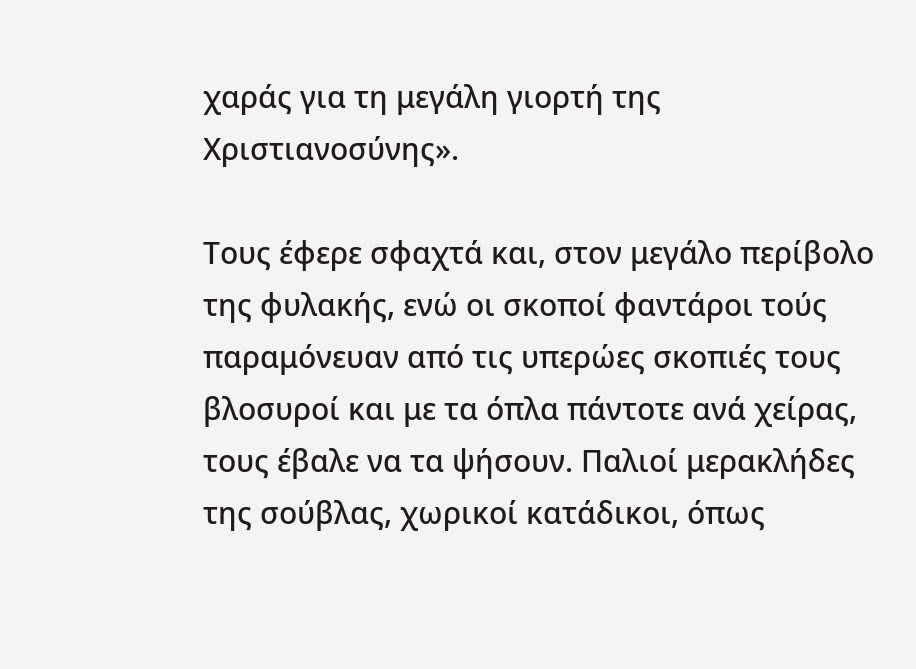χαράς για τη μεγάλη γιορτή της Χριστιανοσύνης».

Τους έφερε σφαχτά και, στον μεγάλο περίβολο της φυλακής, ενώ οι σκοποί φαντάροι τούς παραμόνευαν από τις υπερώες σκοπιές τους βλοσυροί και με τα όπλα πάντοτε ανά χείρας, τους έβαλε να τα ψήσουν. Παλιοί μερακλήδες της σούβλας, χωρικοί κατάδικοι, όπως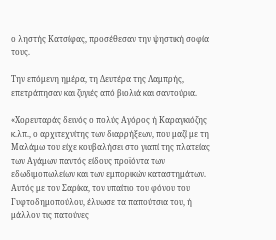ο ληστής Κατσίφας, προσέθεσαν την ψηστική σοφία τους.

Την επόμενη ημέρα, τη Δευτέρα της Λαμπρής, επετράπησαν και ζυγιές από βιολιά και σαντούρια.

«Χορευταράς δεινός ο πολύς Αγόρος ή Καραγκιόζης κ.λπ., ο αρχιτεχνίτης των διαρρήξεων, που μαζί με τη Μαλάμω του είχε κουβαλήσει στο γιαπί της πλατείας των Αγάμων παντός είδους προϊόντα των εδωδιμοπωλείων και των εμπορικών καταστημάτων. Αυτός με τον Σαρίκα, τον υπαίτιο του φόνου του Γυφτοδημοπούλου, έλυωσε τα παπούτσια του, ή μάλλον τις πατούνες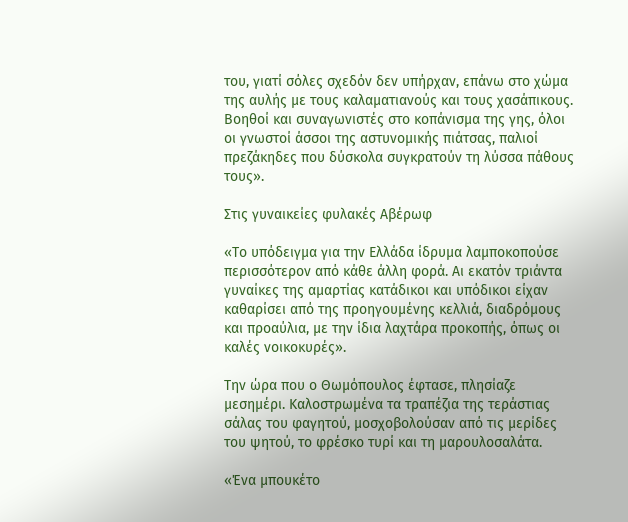του, γιατί σόλες σχεδόν δεν υπήρχαν, επάνω στο χώμα της αυλής με τους καλαματιανούς και τους χασάπικους. Βοηθοί και συναγωνιστές στο κοπάνισμα της γης, όλοι οι γνωστοί άσσοι της αστυνομικής πιάτσας, παλιοί πρεζάκηδες που δύσκολα συγκρατούν τη λύσσα πάθους τους».

Στις γυναικείες φυλακές Αβέρωφ

«Το υπόδειγμα για την Ελλάδα ίδρυμα λαμποκοπούσε περισσότερον από κάθε άλλη φορά. Αι εκατόν τριάντα γυναίκες της αμαρτίας κατάδικοι και υπόδικοι είχαν καθαρίσει από της προηγουμένης κελλιά, διαδρόμους και προαύλια, με την ίδια λαχτάρα προκοπής, όπως οι καλές νοικοκυρές».

Την ώρα που ο Θωμόπουλος έφτασε, πλησίαζε μεσημέρι. Καλοστρωμένα τα τραπέζια της τεράστιας σάλας του φαγητού, μοσχοβολούσαν από τις μερίδες του ψητού, το φρέσκο τυρί και τη μαρουλοσαλάτα.

«Ένα μπουκέτο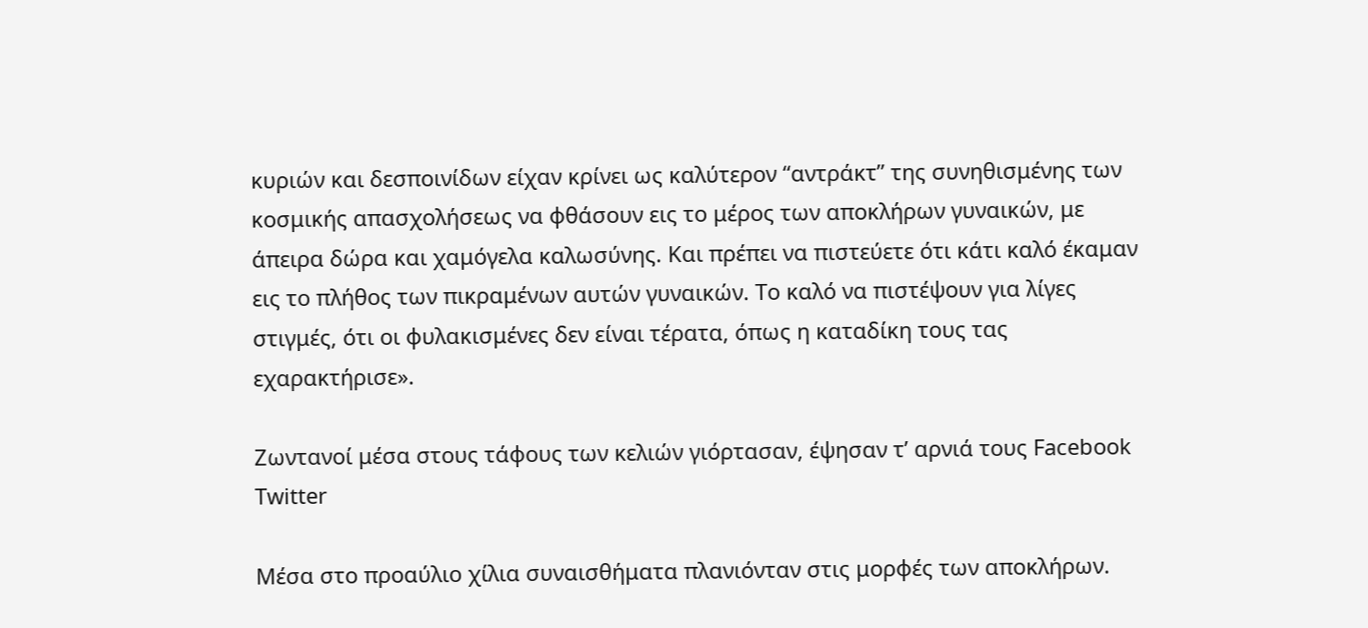κυριών και δεσποινίδων είχαν κρίνει ως καλύτερον “αντράκτ” της συνηθισμένης των κοσμικής απασχολήσεως να φθάσουν εις το μέρος των αποκλήρων γυναικών, με άπειρα δώρα και χαμόγελα καλωσύνης. Και πρέπει να πιστεύετε ότι κάτι καλό έκαμαν εις το πλήθος των πικραμένων αυτών γυναικών. Το καλό να πιστέψουν για λίγες στιγμές, ότι οι φυλακισμένες δεν είναι τέρατα, όπως η καταδίκη τους τας εχαρακτήρισε».

Ζωντανοί μέσα στους τάφους των κελιών γιόρτασαν, έψησαν τ’ αρνιά τους Facebook Twitter

Μέσα στο προαύλιο χίλια συναισθήματα πλανιόνταν στις μορφές των αποκλήρων.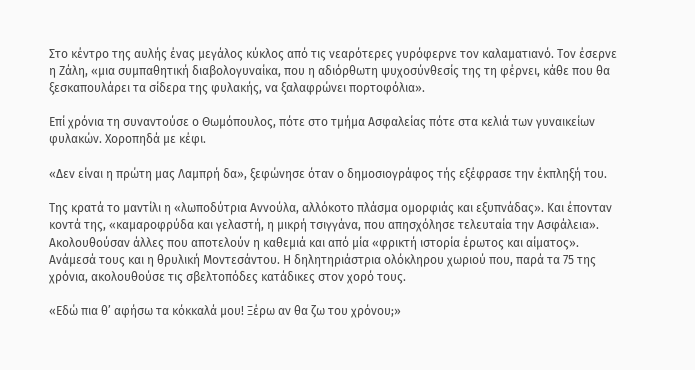Στο κέντρο της αυλής ένας μεγάλος κύκλος από τις νεαρότερες γυρόφερνε τον καλαματιανό. Τον έσερνε η Ζάλη, «μια συμπαθητική διαβολογυναίκα, που η αδιόρθωτη ψυχοσύνθεσίς της τη φέρνει, κάθε που θα ξεσκαπουλάρει τα σίδερα της φυλακής, να ξαλαφρώνει πορτοφόλια».

Επί χρόνια τη συναντούσε ο Θωμόπουλος, πότε στο τμήμα Ασφαλείας πότε στα κελιά των γυναικείων φυλακών. Χοροπηδά με κέφι.

«Δεν είναι η πρώτη μας Λαμπρή δα», ξεφώνησε όταν ο δημοσιογράφος τής εξέφρασε την έκπληξή του.

Της κρατά το μαντίλι η «λωποδύτρια Αννούλα, αλλόκοτο πλάσμα ομορφιάς και εξυπνάδας». Και έπονταν κοντά της, «καμαροφρύδα και γελαστή, η μικρή τσιγγάνα, που απησχόλησε τελευταία την Ασφάλεια». Ακολουθούσαν άλλες που αποτελούν η καθεμιά και από μία «φρικτή ιστορία έρωτος και αίματος». Ανάμεσά τους και η θρυλική Μοντεσάντου. Η δηλητηριάστρια ολόκληρου χωριού που, παρά τα 75 της χρόνια, ακολουθούσε τις σβελτοπόδες κατάδικες στον χορό τους.

«Εδώ πια θ’ αφήσω τα κόκκαλά μου! Ξέρω αν θα ζω του χρόνου;»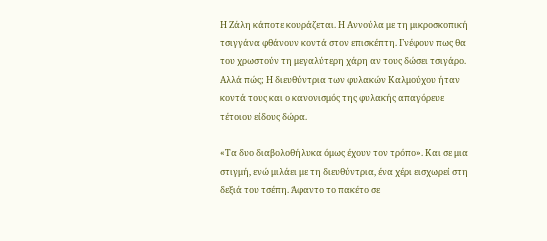Η Ζάλη κάποτε κουράζεται. Η Αννούλα με τη μικροσκοπική τσιγγάνα φθάνουν κοντά στον επισκέπτη. Γνέφουν πως θα του χρωστούν τη μεγαλύτερη χάρη αν τους δώσει τσιγάρο. Αλλά πώς; Η διευθύντρια των φυλακών Καλμούχου ήταν κοντά τους και ο κανονισμός της φυλακής απαγόρευε τέτοιου είδους δώρα.

«Τα δυο διαβολοθήλυκα όμως έχουν τον τρόπο». Και σε μια στιγμή, ενώ μιλάει με τη διευθύντρια, ένα χέρι εισχωρεί στη δεξιά του τσέπη. Άφαντο το πακέτο σε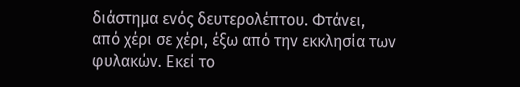διάστημα ενός δευτερολέπτου. Φτάνει, από χέρι σε χέρι, έξω από την εκκλησία των φυλακών. Εκεί το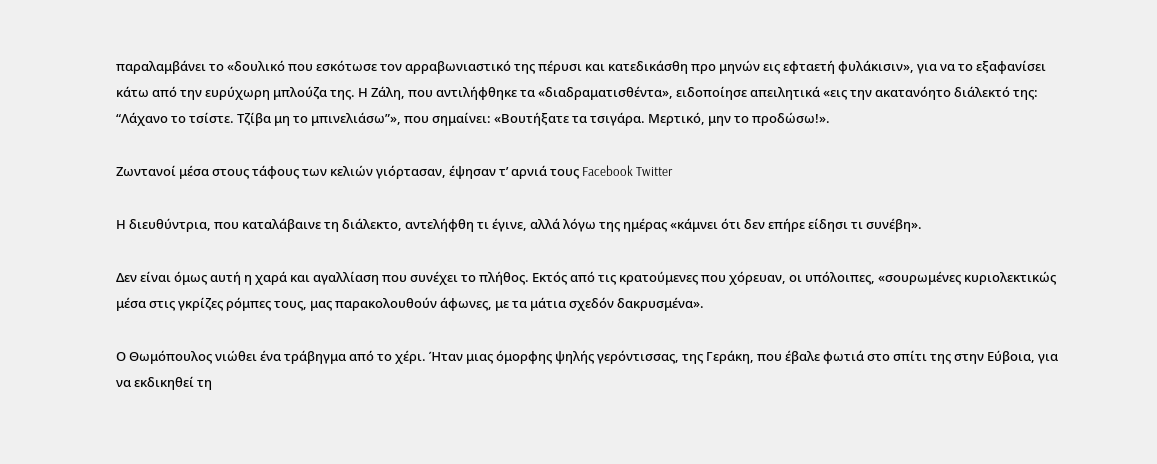παραλαμβάνει το «δουλικό που εσκότωσε τον αρραβωνιαστικό της πέρυσι και κατεδικάσθη προ μηνών εις εφταετή φυλάκισιν», για να το εξαφανίσει κάτω από την ευρύχωρη μπλούζα της. Η Ζάλη, που αντιλήφθηκε τα «διαδραματισθέντα», ειδοποίησε απειλητικά «εις την ακατανόητο διάλεκτό της: “Λάχανο το τσίστε. Τζίβα μη το μπινελιάσω”», που σημαίνει: «Βουτήξατε τα τσιγάρα. Μερτικό, μην το προδώσω!».

Ζωντανοί μέσα στους τάφους των κελιών γιόρτασαν, έψησαν τ’ αρνιά τους Facebook Twitter

Η διευθύντρια, που καταλάβαινε τη διάλεκτο, αντελήφθη τι έγινε, αλλά λόγω της ημέρας «κάμνει ότι δεν επήρε είδησι τι συνέβη».

Δεν είναι όμως αυτή η χαρά και αγαλλίαση που συνέχει το πλήθος. Εκτός από τις κρατούμενες που χόρευαν, οι υπόλοιπες, «σουρωμένες κυριολεκτικώς μέσα στις γκρίζες ρόμπες τους, μας παρακολουθούν άφωνες, με τα μάτια σχεδόν δακρυσμένα».

Ο Θωμόπουλος νιώθει ένα τράβηγμα από το χέρι. Ήταν μιας όμορφης ψηλής γερόντισσας, της Γεράκη, που έβαλε φωτιά στο σπίτι της στην Εύβοια, για να εκδικηθεί τη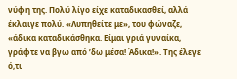νύφη της. Πολύ λίγο είχε καταδικασθεί, αλλά έκλαιγε πολύ. «Λυπηθείτε με», του φώναζε, «άδικα καταδικάσθηκα. Είμαι γριά γυναίκα, γράφτε να βγω από ’δω μέσα! Άδικα!». Της έλεγε ό,τι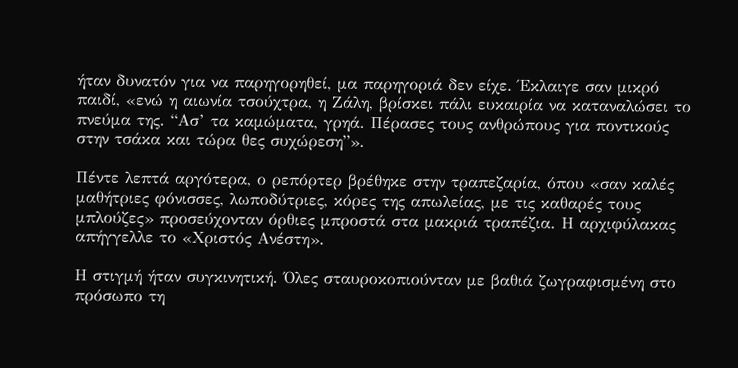ήταν δυνατόν για να παρηγορηθεί, μα παρηγοριά δεν είχε. Έκλαιγε σαν μικρό παιδί, «ενώ η αιωνία τσούχτρα, η Ζάλη, βρίσκει πάλι ευκαιρία να καταναλώσει το πνεύμα της. “Ασ’ τα καμώματα, γρηά. Πέρασες τους ανθρώπους για ποντικούς στην τσάκα και τώρα θες συχώρεση”».

Πέντε λεπτά αργότερα, ο ρεπόρτερ βρέθηκε στην τραπεζαρία, όπου «σαν καλές μαθήτριες φόνισσες, λωποδύτριες, κόρες της απωλείας, με τις καθαρές τους μπλούζες» προσεύχονταν όρθιες μπροστά στα μακριά τραπέζια. Η αρχιφύλακας απήγγελλε το «Χριστός Ανέστη».

Η στιγμή ήταν συγκινητική. Όλες σταυροκοπιούνταν με βαθιά ζωγραφισμένη στο πρόσωπο τη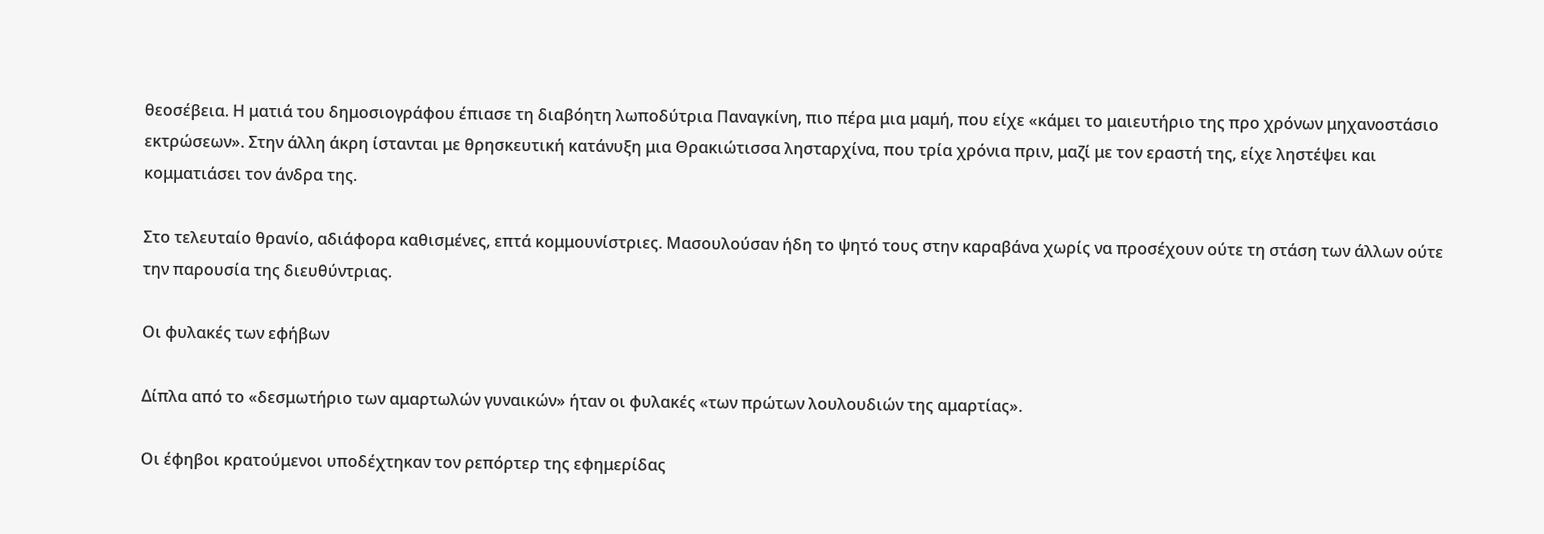θεοσέβεια. Η ματιά του δημοσιογράφου έπιασε τη διαβόητη λωποδύτρια Παναγκίνη, πιο πέρα μια μαμή, που είχε «κάμει το μαιευτήριο της προ χρόνων μηχανοστάσιο εκτρώσεων». Στην άλλη άκρη ίστανται με θρησκευτική κατάνυξη μια Θρακιώτισσα λησταρχίνα, που τρία χρόνια πριν, μαζί με τον εραστή της, είχε ληστέψει και κομματιάσει τον άνδρα της.

Στο τελευταίο θρανίο, αδιάφορα καθισμένες, επτά κομμουνίστριες. Μασουλούσαν ήδη το ψητό τους στην καραβάνα χωρίς να προσέχουν ούτε τη στάση των άλλων ούτε την παρουσία της διευθύντριας.

Οι φυλακές των εφήβων

Δίπλα από το «δεσμωτήριο των αμαρτωλών γυναικών» ήταν οι φυλακές «των πρώτων λουλουδιών της αμαρτίας».

Οι έφηβοι κρατούμενοι υποδέχτηκαν τον ρεπόρτερ της εφημερίδας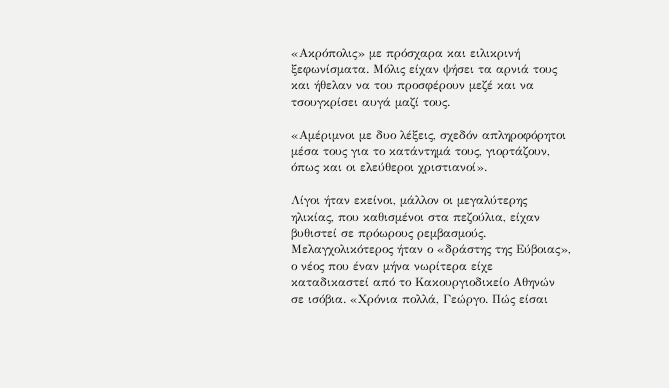«Ακρόπολις» με πρόσχαρα και ειλικρινή ξεφωνίσματα. Μόλις είχαν ψήσει τα αρνιά τους και ήθελαν να του προσφέρουν μεζέ και να τσουγκρίσει αυγά μαζί τους.

«Αμέριμνοι με δυο λέξεις, σχεδόν απληροφόρητοι μέσα τους για το κατάντημά τους, γιορτάζουν, όπως και οι ελεύθεροι χριστιανοί».

Λίγοι ήταν εκείνοι, μάλλον οι μεγαλύτερης ηλικίας, που καθισμένοι στα πεζούλια, είχαν βυθιστεί σε πρόωρους ρεμβασμούς. Μελαγχολικότερος ήταν ο «δράστης της Εύβοιας», ο νέος που έναν μήνα νωρίτερα είχε καταδικαστεί από το Κακουργιοδικείο Αθηνών σε ισόβια. «Χρόνια πολλά, Γεώργο. Πώς είσαι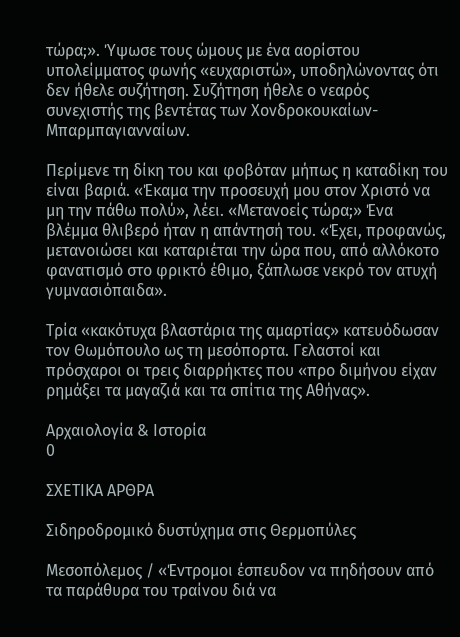τώρα;». Ύψωσε τους ώμους με ένα αορίστου υπολείμματος φωνής «ευχαριστώ», υποδηλώνοντας ότι δεν ήθελε συζήτηση. Συζήτηση ήθελε ο νεαρός συνεχιστής της βεντέτας των Χονδροκουκαίων-Μπαρμπαγιανναίων.

Περίμενε τη δίκη του και φοβόταν μήπως η καταδίκη του είναι βαριά. «Έκαμα την προσευχή μου στον Χριστό να μη την πάθω πολύ», λέει. «Μετανοείς τώρα;» Ένα βλέμμα θλιβερό ήταν η απάντησή του. «Έχει, προφανώς, μετανοιώσει και καταριέται την ώρα που, από αλλόκοτο φανατισμό στο φρικτό έθιμο, ξάπλωσε νεκρό τον ατυχή γυμνασιόπαιδα».

Τρία «κακότυχα βλαστάρια της αμαρτίας» κατευόδωσαν τον Θωμόπουλο ως τη μεσόπορτα. Γελαστοί και πρόσχαροι οι τρεις διαρρήκτες που «προ διμήνου είχαν ρημάξει τα μαγαζιά και τα σπίτια της Αθήνας».

Αρχαιολογία & Ιστορία
0

ΣΧΕΤΙΚΑ ΑΡΘΡΑ

Σιδηροδρομικό δυστύχημα στις Θερμοπύλες

Μεσοπόλεμος / «Έντρομοι έσπευδον να πηδήσουν από τα παράθυρα του τραίνου διά να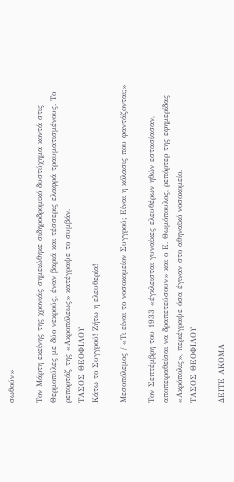σωθούν»

Τον Μάρτη εκείνης της χρονιάς σημειώθηκε σιδηροδρομικό δυστύχημα κοντά στις Θερμοπύλες με δύο νεκρούς, έναν βαριά και τέσσερις ελαφρά τραυματισμένους. Το ρεπορτάζ της «Ακροπόλεως» κατέγραψε το συμβάν.
ΤΑΣΟΣ ΘΕΟΦΙΛΟΥ
Κάτω το Συγγρού! Ζήτω η ελευθερία!

Μεσοπόλεμος / «Τι είναι το νοσοκομείον Συγγρού; Είναι η κόλασις που φαντάζονται;»

Τον Σεπτέμβρη του 1933 «έγκλεισται γυναίκες ελευθέρων ηθών εστασίασαν, αποπειραθείσαι να δραπετεύσουν» και ο Ε. Θωμόπουλος, ρεπόρτερ της εφημερίδας «Ακρόπολις», περιέγραψε όσα έγιναν στο αθηναϊκό νοσοκομείο.
ΤΑΣΟΣ ΘΕΟΦΙΛΟΥ

ΔΕΙΤΕ ΑΚΟΜΑ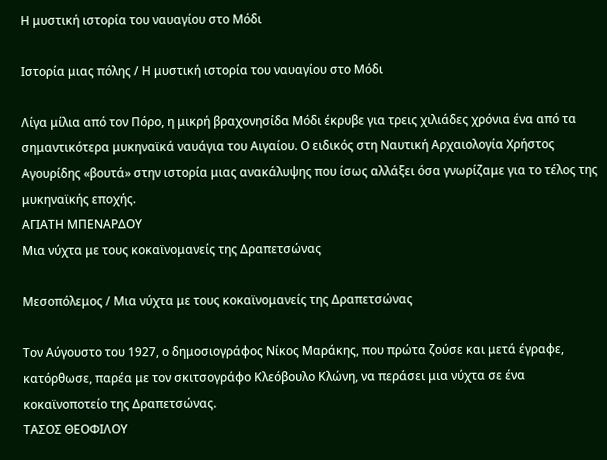Η μυστική ιστορία του ναυαγίου στο Μόδι

Ιστορία μιας πόλης / Η μυστική ιστορία του ναυαγίου στο Μόδι

Λίγα μίλια από τον Πόρο, η μικρή βραχονησίδα Μόδι έκρυβε για τρεις χιλιάδες χρόνια ένα από τα σημαντικότερα μυκηναϊκά ναυάγια του Αιγαίου. Ο ειδικός στη Ναυτική Αρχαιολογία Χρήστος Αγουρίδης «βουτά» στην ιστορία μιας ανακάλυψης που ίσως αλλάξει όσα γνωρίζαμε για το τέλος της μυκηναϊκής εποχής.
ΑΓΙΑΤΗ ΜΠΕΝΑΡΔΟΥ
Μια νύχτα με τους κοκαϊνομανείς της Δραπετσώνας

Μεσοπόλεμος / Μια νύχτα με τους κοκαϊνομανείς της Δραπετσώνας

Τον Αύγουστο του 1927, ο δημοσιογράφος Νίκος Μαράκης, που πρώτα ζούσε και μετά έγραφε, κατόρθωσε, παρέα με τον σκιτσογράφο Κλεόβουλο Κλώνη, να περάσει μια νύχτα σε ένα κοκαϊνοποτείο της Δραπετσώνας.
ΤΑΣΟΣ ΘΕΟΦΙΛΟΥ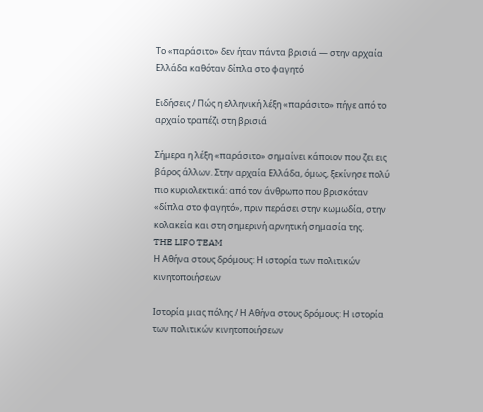Το «παράσιτο» δεν ήταν πάντα βρισιά — στην αρχαία Ελλάδα καθόταν δίπλα στο φαγητό

Ειδήσεις / Πώς η ελληνική λέξη «παράσιτο» πήγε από το αρχαίο τραπέζι στη βρισιά

Σήμερα η λέξη «παράσιτο» σημαίνει κάποιον που ζει εις βάρος άλλων. Στην αρχαία Ελλάδα, όμως, ξεκίνησε πολύ πιο κυριολεκτικά: από τον άνθρωπο που βρισκόταν «δίπλα στο φαγητό», πριν περάσει στην κωμωδία, στην κολακεία και στη σημερινή αρνητική σημασία της.
THE LIFO TEAM
Η Αθήνα στους δρόμους: Η ιστορία των πολιτικών κινητοποιήσεων

Ιστορία μιας πόλης / Η Αθήνα στους δρόμους: Η ιστορία των πολιτικών κινητοποιήσεων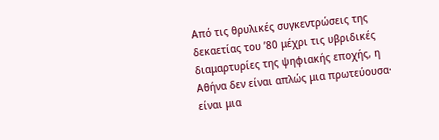Από τις θρυλικές συγκεντρώσεις της δεκαετίας του ’80 μέχρι τις υβριδικές διαμαρτυρίες της ψηφιακής εποχής, η Αθήνα δεν είναι απλώς μια πρωτεύουσα· είναι μια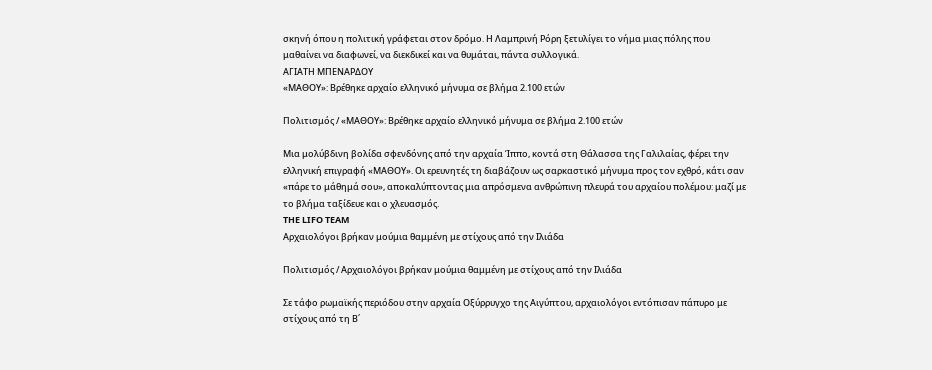σκηνή όπου η πολιτική γράφεται στον δρόμο. Η Λαμπρινή Ρόρη ξετυλίγει το νήμα μιας πόλης που μαθαίνει να διαφωνεί, να διεκδικεί και να θυμάται, πάντα συλλογικά.
ΑΓΙΑΤΗ ΜΠΕΝΑΡΔΟΥ
«ΜΑΘΟΥ»: Βρέθηκε αρχαίο ελληνικό μήνυμα σε βλήμα 2.100 ετών

Πολιτισμός / «ΜΑΘΟΥ»: Βρέθηκε αρχαίο ελληνικό μήνυμα σε βλήμα 2.100 ετών

Μια μολύβδινη βολίδα σφενδόνης από την αρχαία Ίππο, κοντά στη Θάλασσα της Γαλιλαίας, φέρει την ελληνική επιγραφή «ΜΑΘΟΥ». Οι ερευνητές τη διαβάζουν ως σαρκαστικό μήνυμα προς τον εχθρό, κάτι σαν «πάρε το μάθημά σου», αποκαλύπτοντας μια απρόσμενα ανθρώπινη πλευρά του αρχαίου πολέμου: μαζί με το βλήμα ταξίδευε και ο χλευασμός.
THE LIFO TEAM
Αρχαιολόγοι βρήκαν μούμια θαμμένη με στίχους από την Ιλιάδα

Πολιτισμός / Αρχαιολόγοι βρήκαν μούμια θαμμένη με στίχους από την Ιλιάδα

Σε τάφο ρωμαϊκής περιόδου στην αρχαία Οξύρρυγχο της Αιγύπτου, αρχαιολόγοι εντόπισαν πάπυρο με στίχους από τη Β΄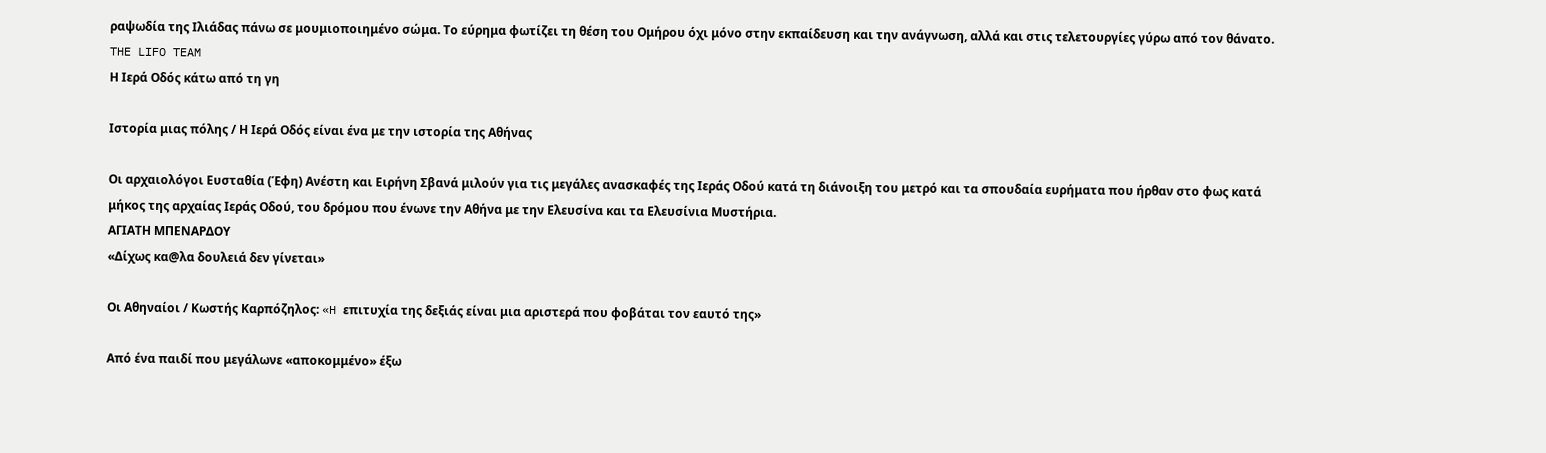ραψωδία της Ιλιάδας πάνω σε μουμιοποιημένο σώμα. Το εύρημα φωτίζει τη θέση του Ομήρου όχι μόνο στην εκπαίδευση και την ανάγνωση, αλλά και στις τελετουργίες γύρω από τον θάνατο.
THE LIFO TEAM
Η Ιερά Οδός κάτω από τη γη

Ιστορία μιας πόλης / Η Ιερά Οδός είναι ένα με την ιστορία της Αθήνας

Οι αρχαιολόγοι Ευσταθία (Έφη) Ανέστη και Ειρήνη Σβανά μιλούν για τις μεγάλες ανασκαφές της Ιεράς Οδού κατά τη διάνοιξη του μετρό και τα σπουδαία ευρήματα που ήρθαν στο φως κατά μήκος της αρχαίας Ιεράς Οδού, του δρόμου που ένωνε την Αθήνα με την Ελευσίνα και τα Ελευσίνια Μυστήρια.
ΑΓΙΑΤΗ ΜΠΕΝΑΡΔΟΥ
«Δίχως κα@λα δουλειά δεν γίνεται»

Οι Αθηναίοι / Κωστής Καρπόζηλος: «H επιτυχία της δεξιάς είναι μια αριστερά που φοβάται τον εαυτό της»

Από ένα παιδί που μεγάλωνε «αποκομμένο» έξω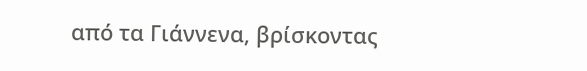από τα Γιάννενα, βρίσκοντας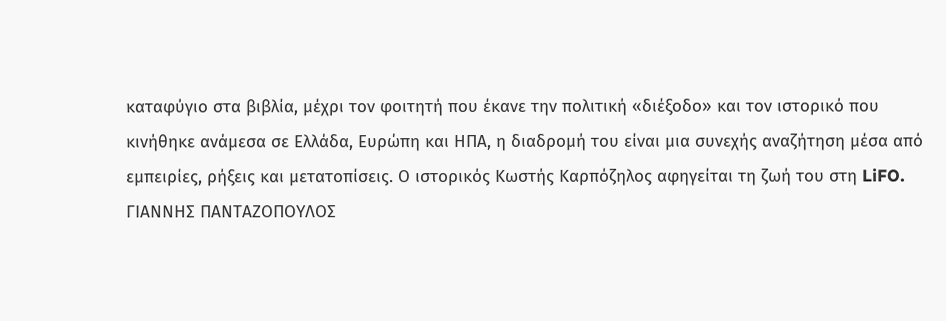καταφύγιο στα βιβλία, μέχρι τον φοιτητή που έκανε την πολιτική «διέξοδο» και τον ιστορικό που κινήθηκε ανάμεσα σε Ελλάδα, Ευρώπη και ΗΠΑ, η διαδρομή του είναι μια συνεχής αναζήτηση μέσα από εμπειρίες, ρήξεις και μετατοπίσεις. Ο ιστορικός Κωστής Καρπόζηλος αφηγείται τη ζωή του στη LiFO.
ΓΙΑΝΝΗΣ ΠΑΝΤΑΖΟΠΟΥΛΟΣ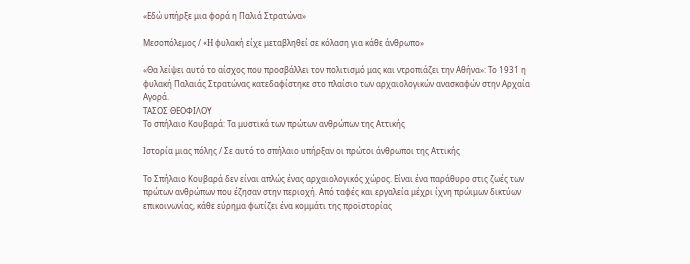«Εδώ υπήρξε μια φορά η Παλιά Στρατώνα»

Μεσοπόλεμος / «H φυλακή είχε μεταβληθεί σε κόλαση για κάθε άνθρωπο»

«Θα λείψει αυτό το αίσχος που προσβάλλει τον πολιτισμό μας και ντροπιάζει την Αθήνα»: Το 1931 η φυλακή Παλαιάς Στρατώνας κατεδαφίστηκε στο πλαίσιο των αρχαιολογικών ανασκαφών στην Αρχαία Αγορά.
ΤΑΣΟΣ ΘΕΟΦΙΛΟΥ
Το σπήλαιο Κουβαρά: Τα μυστικά των πρώτων ανθρώπων της Αττικής

Ιστορία μιας πόλης / Σε αυτό το σπήλαιο υπήρξαν οι πρώτοι άνθρωποι της Αττικής

Το Σπήλαιο Κουβαρά δεν είναι απλώς ένας αρχαιολογικός χώρος. Είναι ένα παράθυρο στις ζωές των πρώτων ανθρώπων που έζησαν στην περιοχή. Από ταφές και εργαλεία μέχρι ίχνη πρώιμων δικτύων επικοινωνίας, κάθε εύρημα φωτίζει ένα κομμάτι της προϊστορίας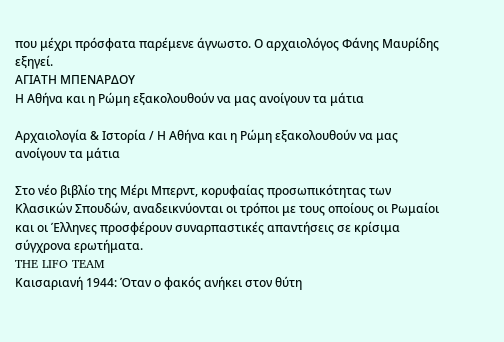που μέχρι πρόσφατα παρέμενε άγνωστο. Ο αρχαιολόγος Φάνης Μαυρίδης εξηγεί.
ΑΓΙΑΤΗ ΜΠΕΝΑΡΔΟΥ
Η Αθήνα και η Ρώμη εξακολουθούν να μας ανοίγουν τα μάτια

Αρχαιολογία & Ιστορία / Η Αθήνα και η Ρώμη εξακολουθούν να μας ανοίγουν τα μάτια

Στο νέο βιβλίο της Μέρι Μπερντ, κορυφαίας προσωπικότητας των Kλασικών Σπουδών, αναδεικνύονται οι τρόποι με τους οποίους οι Ρωμαίοι και οι Έλληνες προσφέρουν συναρπαστικές απαντήσεις σε κρίσιμα σύγχρονα ερωτήματα.
THE LIFO TEAM
Καισαριανή 1944: Όταν ο φακός ανήκει στον θύτη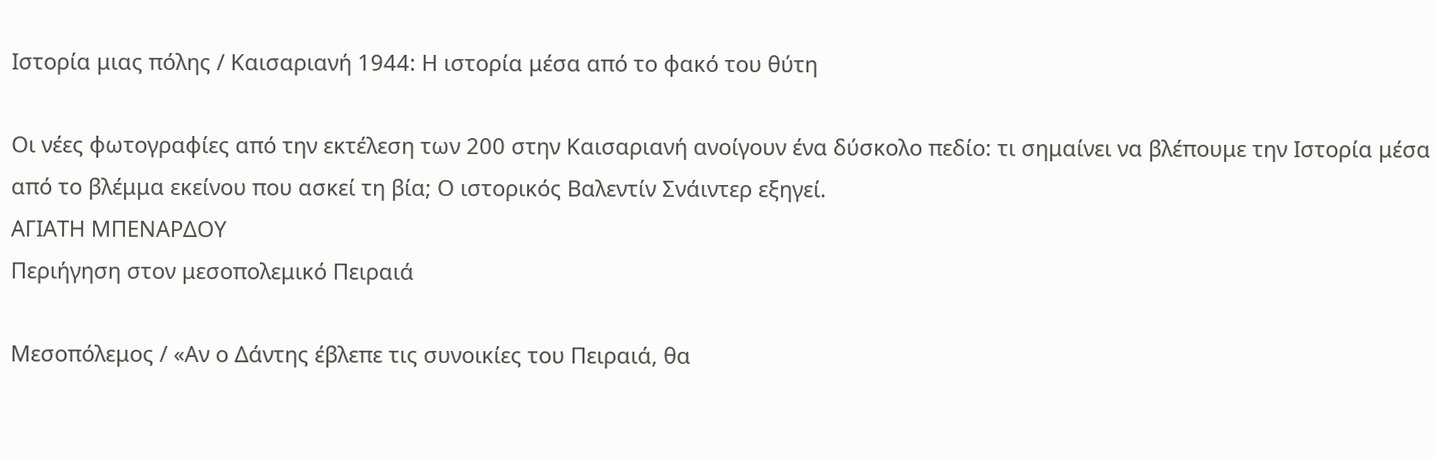Ιστορία μιας πόλης / Καισαριανή 1944: Η ιστορία μέσα από το φακό του θύτη

Οι νέες φωτογραφίες από την εκτέλεση των 200 στην Καισαριανή ανοίγουν ένα δύσκολο πεδίο: τι σημαίνει να βλέπουμε την Ιστορία μέσα από το βλέμμα εκείνου που ασκεί τη βία; Ο ιστορικός Βαλεντίν Σνάιντερ εξηγεί.
ΑΓΙΑΤΗ ΜΠΕΝΑΡΔΟΥ
Περιήγηση στον μεσοπολεμικό Πειραιά

Μεσοπόλεμος / «Αν ο Δάντης έβλεπε τις συνοικίες του Πειραιά, θα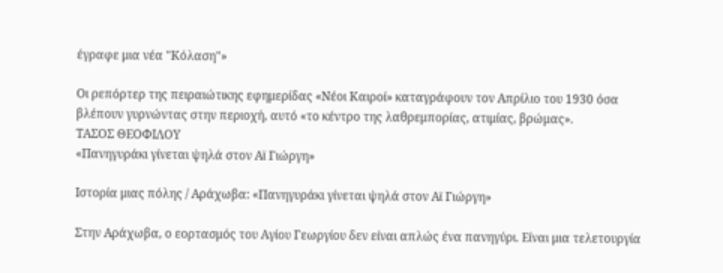έγραφε μια νέα "Κόλαση"»

Οι ρεπόρτερ της πειραιώτικης εφημερίδας «Νέοι Καιροί» καταγράφουν τον Απρίλιο του 1930 όσα βλέπουν γυρνώντας στην περιοχή, αυτό «το κέντρο της λαθρεμπορίας, ατιμίας, βρώμας».
ΤΑΣΟΣ ΘΕΟΦΙΛΟΥ
«Πανηγυράκι γίνεται ψηλά στον Αϊ Γιώργη»

Ιστορία μιας πόλης / Αράχωβα: «Πανηγυράκι γίνεται ψηλά στον Αϊ Γιώργη»

Στην Αράχωβα, ο εορτασμός του Αγίου Γεωργίου δεν είναι απλώς ένα πανηγύρι. Είναι μια τελετουργία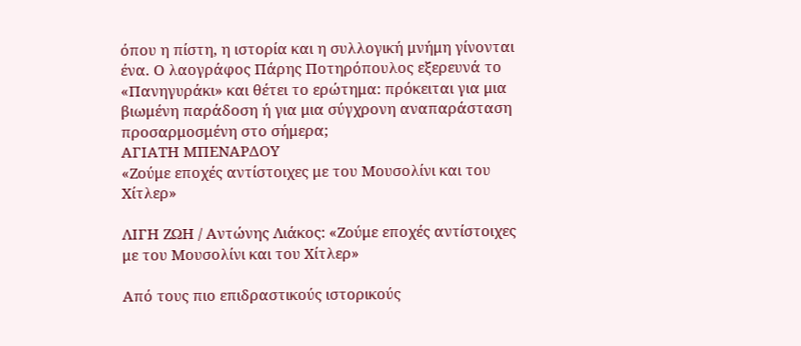όπου η πίστη, η ιστορία και η συλλογική μνήμη γίνονται ένα. Ο λαογράφος Πάρης Ποτηρόπουλος εξερευνά το «Πανηγυράκι» και θέτει το ερώτημα: πρόκειται για μια βιωμένη παράδοση ή για μια σύγχρονη αναπαράσταση προσαρμοσμένη στο σήμερα;
ΑΓΙΑΤΗ ΜΠΕΝΑΡΔΟΥ
«Ζούμε εποχές αντίστοιχες με του Μουσολίνι και του Χίτλερ»

ΛΙΓΗ ΖΩΗ / Αντώνης Λιάκος: «Ζούμε εποχές αντίστοιχες με του Μουσολίνι και του Χίτλερ»

Από τους πιο επιδραστικούς ιστορικούς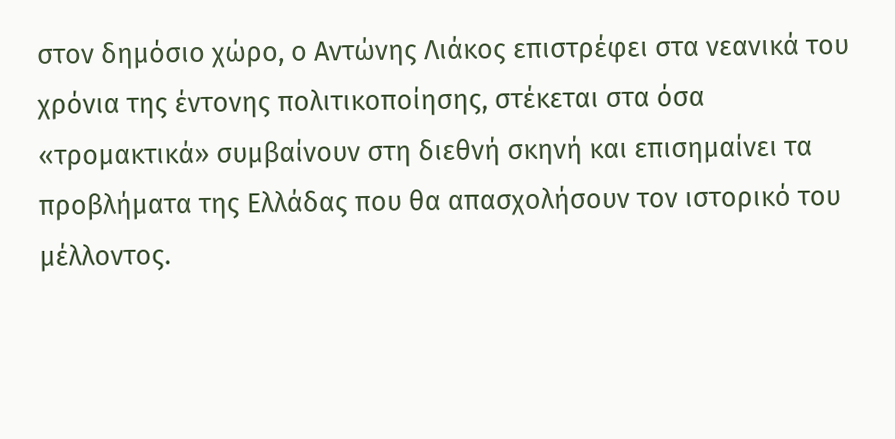στον δημόσιο χώρο, ο Αντώνης Λιάκος επιστρέφει στα νεανικά του χρόνια της έντονης πολιτικοποίησης, στέκεται στα όσα «τρομακτικά» συμβαίνουν στη διεθνή σκηνή και επισημαίνει τα προβλήματα της Ελλάδας που θα απασχολήσουν τον ιστορικό του μέλλοντος.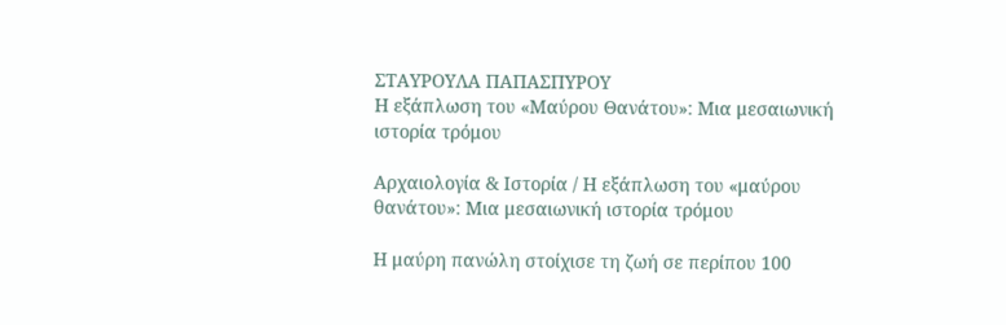ΣΤΑΥΡΟΥΛΑ ΠΑΠΑΣΠΥΡΟΥ
Η εξάπλωση του «Μαύρου Θανάτου»: Μια μεσαιωνική ιστορία τρόμου

Αρχαιολογία & Ιστορία / Η εξάπλωση του «μαύρου θανάτου»: Μια μεσαιωνική ιστορία τρόμου

Η μαύρη πανώλη στοίχισε τη ζωή σε περίπου 100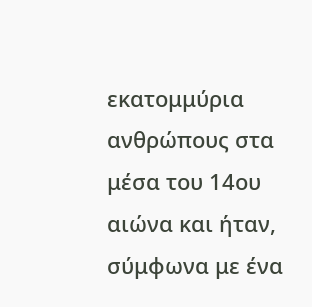εκατομμύρια ανθρώπους στα μέσα του 14ου αιώνα και ήταν, σύμφωνα με ένα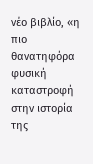νέο βιβλίο, «η πιο θανατηφόρα φυσική καταστροφή στην ιστορία της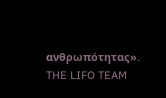ανθρωπότητας».
THE LIFO TEAM